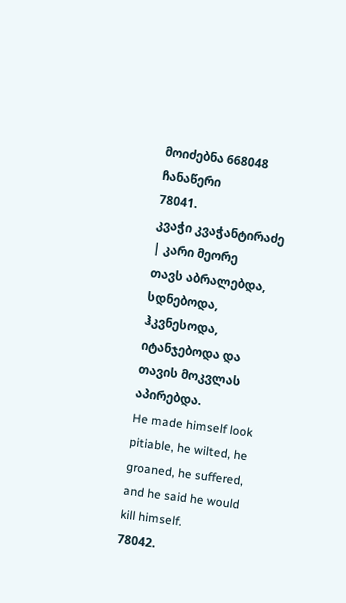მოიძებნა 668048 ჩანაწერი
78041.
კვაჭი კვაჭანტირაძე | კარი მეორე
თავს აბრალებდა, სდნებოდა, ჰკვნესოდა, იტანჯებოდა და თავის მოკვლას აპირებდა.
He made himself look pitiable, he wilted, he groaned, he suffered, and he said he would kill himself.
78042.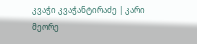კვაჭი კვაჭანტირაძე | კარი მეორე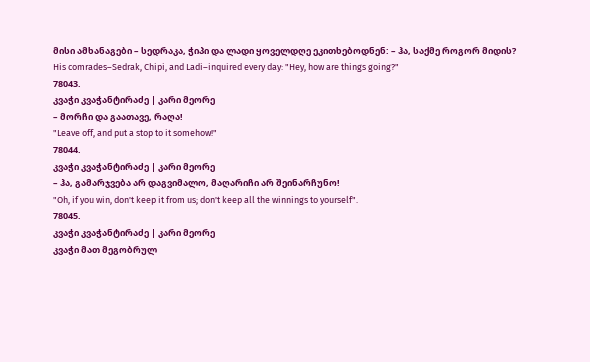მისი ამხანაგები – სედრაკა, ჭიპი და ლადი ყოველდღე ეკითხებოდნენ: – ჰა, საქმე როგორ მიდის?
His comrades–Sedrak, Chipi, and Ladi–inquired every day: "Hey, how are things going?"
78043.
კვაჭი კვაჭანტირაძე | კარი მეორე
– მორჩი და გაათავე, რაღა!
"Leave off, and put a stop to it somehow!"
78044.
კვაჭი კვაჭანტირაძე | კარი მეორე
– ჰა, გამარჯვება არ დაგვიმალო, მაღარიჩი არ შეინარჩუნო!
"Oh, if you win, don't keep it from us; don't keep all the winnings to yourself".
78045.
კვაჭი კვაჭანტირაძე | კარი მეორე
კვაჭი მათ მეგობრულ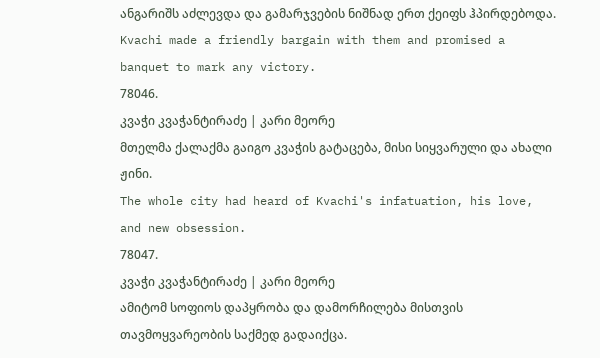ანგარიშს აძლევდა და გამარჯვების ნიშნად ერთ ქეიფს ჰპირდებოდა.
Kvachi made a friendly bargain with them and promised a banquet to mark any victory.
78046.
კვაჭი კვაჭანტირაძე | კარი მეორე
მთელმა ქალაქმა გაიგო კვაჭის გატაცება, მისი სიყვარული და ახალი ჟინი.
The whole city had heard of Kvachi's infatuation, his love, and new obsession.
78047.
კვაჭი კვაჭანტირაძე | კარი მეორე
ამიტომ სოფიოს დაპყრობა და დამორჩილება მისთვის თავმოყვარეობის საქმედ გადაიქცა.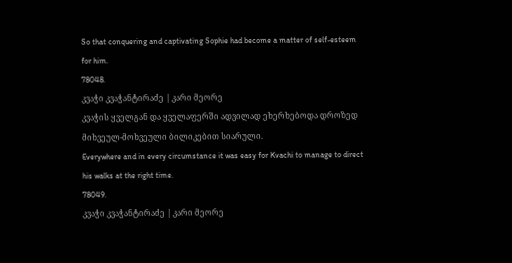So that conquering and captivating Sophie had become a matter of self-esteem for him.
78048.
კვაჭი კვაჭანტირაძე | კარი მეორე
კვაჭის ყველგან და ყველაფერში ადვილად ეხერხებოდა დროზედ მიხვეულ-მოხვეული ბილიკებით სიარული.
Everywhere and in every circumstance it was easy for Kvachi to manage to direct his walks at the right time.
78049.
კვაჭი კვაჭანტირაძე | კარი მეორე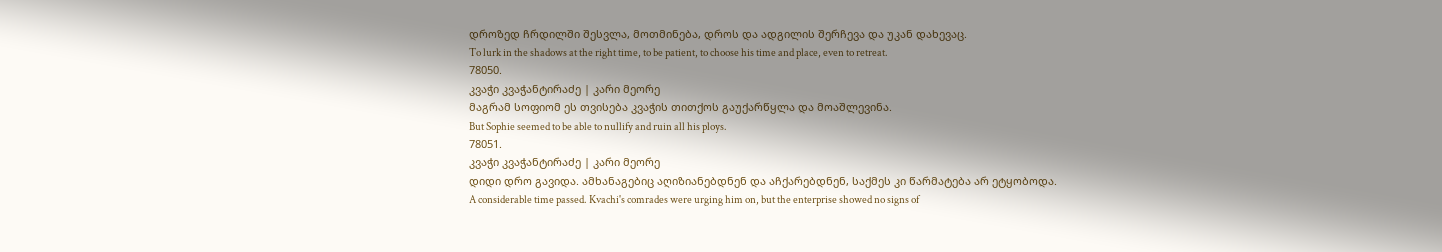დროზედ ჩრდილში შესვლა, მოთმინება, დროს და ადგილის შერჩევა და უკან დახევაც.
To lurk in the shadows at the right time, to be patient, to choose his time and place, even to retreat.
78050.
კვაჭი კვაჭანტირაძე | კარი მეორე
მაგრამ სოფიომ ეს თვისება კვაჭის თითქოს გაუქარწყლა და მოაშლევინა.
But Sophie seemed to be able to nullify and ruin all his ploys.
78051.
კვაჭი კვაჭანტირაძე | კარი მეორე
დიდი დრო გავიდა. ამხანაგებიც აღიზიანებდნენ და აჩქარებდნენ, საქმეს კი წარმატება არ ეტყობოდა.
A considerable time passed. Kvachi's comrades were urging him on, but the enterprise showed no signs of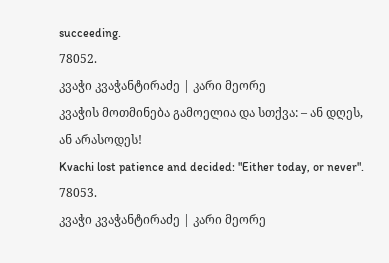succeeding.
78052.
კვაჭი კვაჭანტირაძე | კარი მეორე
კვაჭის მოთმინება გამოელია და სთქვა: – ან დღეს, ან არასოდეს!
Kvachi lost patience and decided: "Either today, or never".
78053.
კვაჭი კვაჭანტირაძე | კარი მეორე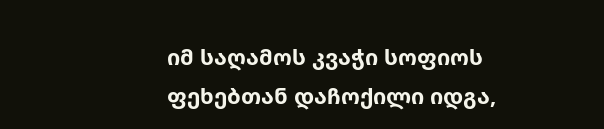იმ საღამოს კვაჭი სოფიოს ფეხებთან დაჩოქილი იდგა,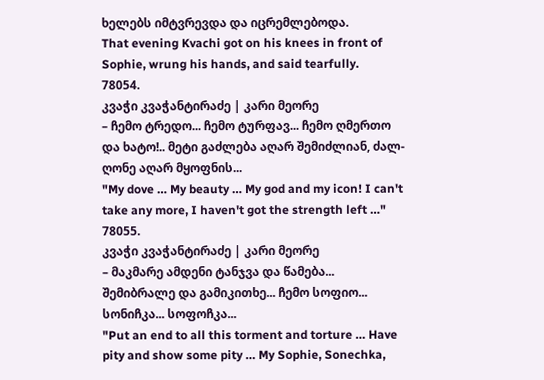ხელებს იმტვრევდა და იცრემლებოდა.
That evening Kvachi got on his knees in front of Sophie, wrung his hands, and said tearfully.
78054.
კვაჭი კვაჭანტირაძე | კარი მეორე
– ჩემო ტრედო... ჩემო ტურფავ... ჩემო ღმერთო და ხატო!.. მეტი გაძლება აღარ შემიძლიან, ძალ-ღონე აღარ მყოფნის...
"My dove … My beauty … My god and my icon! I can't take any more, I haven't got the strength left …"
78055.
კვაჭი კვაჭანტირაძე | კარი მეორე
– მაკმარე ამდენი ტანჯვა და წამება... შემიბრალე და გამიკითხე... ჩემო სოფიო... სონიჩკა... სოფოჩკა...
"Put an end to all this torment and torture … Have pity and show some pity … My Sophie, Sonechka,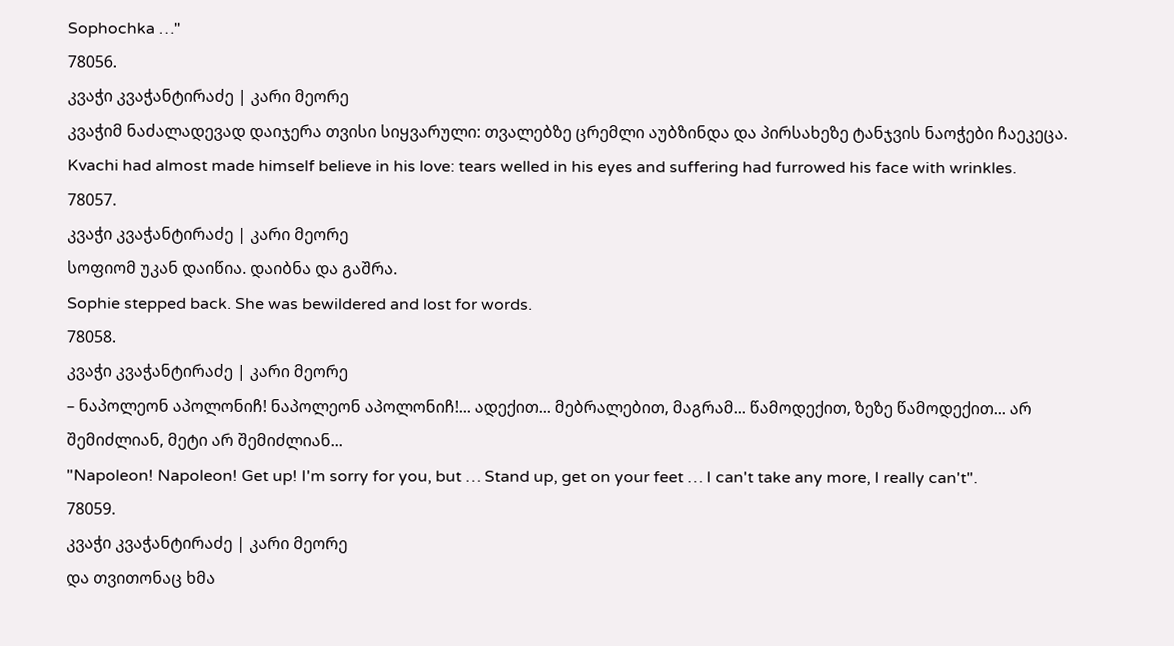Sophochka …"
78056.
კვაჭი კვაჭანტირაძე | კარი მეორე
კვაჭიმ ნაძალადევად დაიჯერა თვისი სიყვარული: თვალებზე ცრემლი აუბზინდა და პირსახეზე ტანჯვის ნაოჭები ჩაეკეცა.
Kvachi had almost made himself believe in his love: tears welled in his eyes and suffering had furrowed his face with wrinkles.
78057.
კვაჭი კვაჭანტირაძე | კარი მეორე
სოფიომ უკან დაიწია. დაიბნა და გაშრა.
Sophie stepped back. She was bewildered and lost for words.
78058.
კვაჭი კვაჭანტირაძე | კარი მეორე
– ნაპოლეონ აპოლონიჩ! ნაპოლეონ აპოლონიჩ!... ადექით... მებრალებით, მაგრამ... წამოდექით, ზეზე წამოდექით... არ შემიძლიან, მეტი არ შემიძლიან...
"Napoleon! Napoleon! Get up! I'm sorry for you, but … Stand up, get on your feet … I can't take any more, I really can't".
78059.
კვაჭი კვაჭანტირაძე | კარი მეორე
და თვითონაც ხმა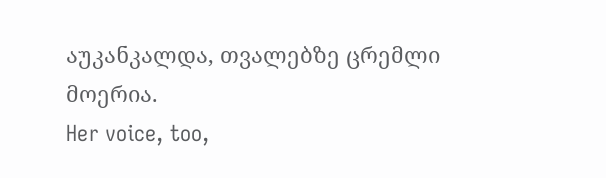აუკანკალდა, თვალებზე ცრემლი მოერია.
Her voice, too,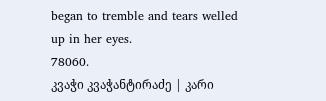began to tremble and tears welled up in her eyes.
78060.
კვაჭი კვაჭანტირაძე | კარი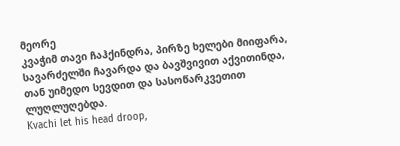მეორე
კვაჭიმ თავი ჩაჰქინდრა, პირზე ხელები მიიფარა, სავარძელში ჩავარდა და ბავშვივით აქვითინდა, თან უიმედო სევდით და სასოწარკვეთით ლუღლუღებდა.
Kvachi let his head droop,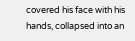covered his face with his hands, collapsed into an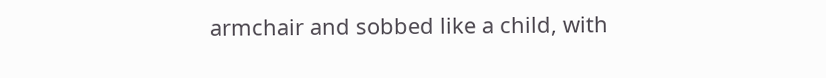armchair and sobbed like a child, with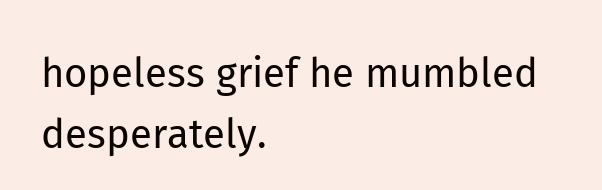hopeless grief he mumbled desperately.